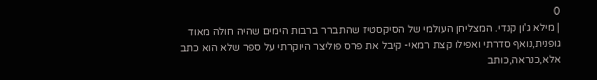0
| מילא ג'ון קנדי. המצליחן העולמי של הסיקסטיז שהתברר ברבות הימים שהיה חולה מאוד גופנית,נואף סדרתי ואפילו קצת רמאי- קיבל את פרס פוליצר היוקרתי על ספר שלא הוא כתב אלא,כנראה,כותב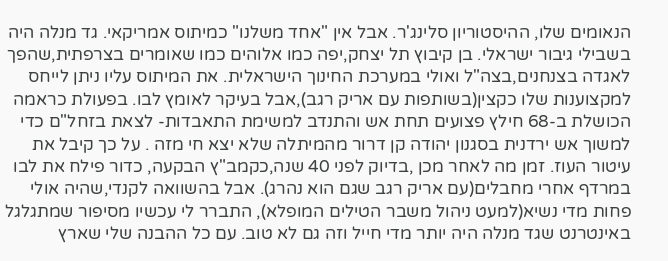הנאומים שלו, ההיסטוריון סלינג'ר. אבל אין "אחד משלנו" כמיתוס אמריקאי. גד מנלה היה בשבילי גיבור ישראלי. בן קיבוץ תל יצחק,יפה כמו אלוהים כמו שאומרים בצרפתית,שהפך לאגדה בצנחנים,בצה"ל ואולי במערכת החינוך הישראלית. את המיתוס עליו ניתן לייחס למקצוענות שלו כקצין(בשותפות עם אריק רגב),אבל בעיקר לאומץ לבו. בפעולת כראמה הכושלת ב-68 חילץ פצועים תחת אש והתנדב למשימת התאבדות- לצאת בזחל"ם כדי למשוך אש ירדנית בסגנון יהודה קן דרור מהמיתלה שלא יצא חי מזה . על כך קיבל את עיטור העוז. זמן מה לאחר מכן ,בדיוק לפני 40 שנה,כקמב"ץ הבקעה, כדור פילח את לבו במרדף אחרי מחבלים(עם אריק רגב שגם הוא נהרג). אבל בהשוואה לקנדי,שהיה אולי פחות מדי נשיא(למעט ניהול משבר הטילים המופלא), התברר לי עכשיו מסיפור שמתגלגל באינטרנט שגד מנלה היה יותר מדי חייל וזה גם לא טוב. עם כל ההבנה שלי שארץ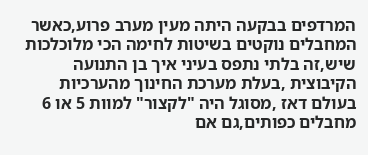המרדפים בבקעה היתה מעין מערב פרוע,כאשר המחבלים נוקטים בשיטות לחימה הכי מלוכלכות שיש,זה בלתי נתפס בעיני איך בן התנועה הקיבוצית ,בעלת מערכת החינוך מהערכיות בעולם דאז ,מסוגל היה "לקצור" למוות 5 או 6 מחבלים כפותים,גם אם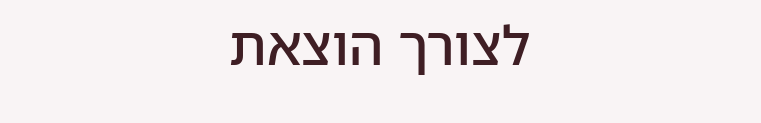לצורך הוצאת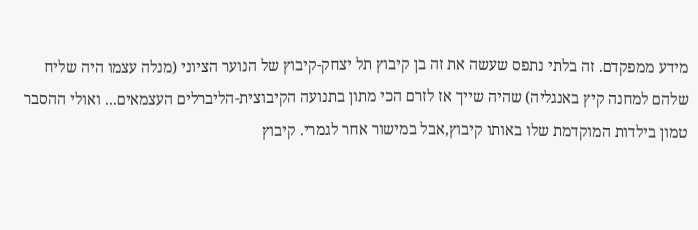מידע ממפקדם. זה בלתי נתפס שעשה את זה בן קיבוץ תל יצחק-קיבוץ של הנוער הציוני (מנלה עצמו היה שליח שלהם למחנה קיץ באנגליה) שהיה שייך אז לזרם הכי מתון בתנועה הקיבוצית-הליברלים העצמאים... ואולי ההסבר טמון בילדות המוקדמת שלו באותו קיבוץ,אבל במישור אחר לגמרי. קיבוץ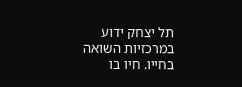תל יצחק ידוע במרכזיות השואה בחייו. חיו בו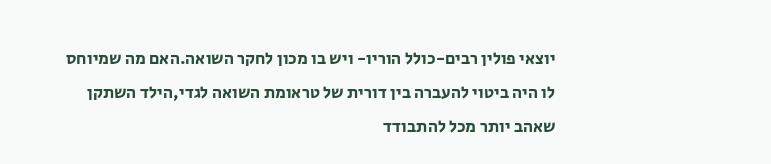יוצאי פולין רבים-כולל הוריו- ויש בו מכון לחקר השואה.האם מה שמיוחס לו היה ביטוי להעברה בין דורית של טראומת השואה לגדי,הילד השתקן שאהב יותר מכל להתבודד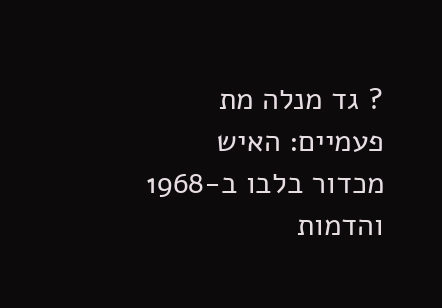? גד מנלה מת פעמיים: האיש מכדור בלבו ב-1968 והדמות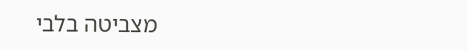מצביטה בלבי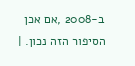ב-2008 ,אם אכן הסיפור הזה נכון. |